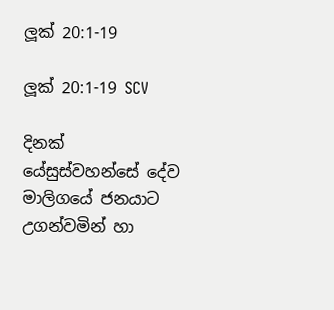ලූක් 20:1-19

ලූක් 20:1-19 SCV

දිනක් යේසුස්වහන්සේ දේව මාලිගයේ ජනයාට උගන්වමින් හා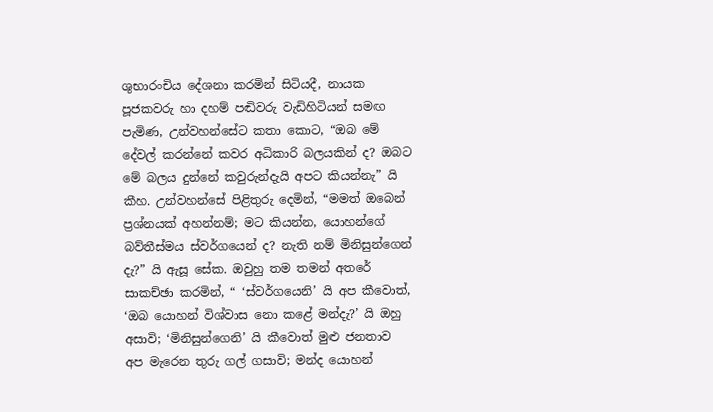ශුභාරංචිය දේශනා කරමින් සිටියදී, නායක පූජකවරු හා දහම් පඬිවරු වැඩිහිටියන් සමඟ පැමිණ, උන්වහන්සේට කතා කොට, “ඔබ මේ දේවල් කරන්නේ කවර අධිකාරි බලයකින් ද? ඔබට මේ බලය දුන්නේ කවුරුන්දැයි අපට කියන්නැ” යි කීහ. උන්වහන්සේ පිළිතුරු දෙමින්, “මමත් ඔබෙන් ප්‍රශ්නයක් අහන්නම්; මට කියන්න, යොහන්ගේ බව්තීස්මය ස්වර්ගයෙන් ද? නැති නම් මිනිසුන්ගෙන් දැ?” යි ඇසූ සේක. ඔවුහු තම තමන් අතරේ සාකච්ඡා කරමින්, “ ‘ස්වර්ගයෙනි’ යි අප කීවොත්, ‘ඔබ යොහන් විශ්වාස නො කළේ මන්දැ?’ යි ඔහු අසාවි; ‘මිනිසුන්ගෙනි’ යි කීවොත් මුළු ජනතාව අප මැරෙන තුරු ගල් ගසාවි; මන්ද යොහන්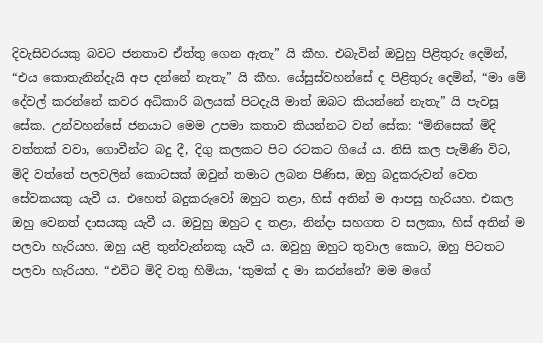දිවැසිවරයකු බවට ජනතාව ඒත්තු ගෙන ඇතැ” යි කීහ. එබැවින් ඔවුහු පිළිතුරු දෙමින්, “එය කොතැනින්දැයි අප දන්නේ නැතැ” යි කීහ. යේසුස්වහන්සේ ද පිළිතුරු දෙමින්, “මා මේ දේවල් කරන්නේ කවර අධිකාරි බලයක් පිටදැයි මාත් ඔබට කියන්නේ නැතැ” යි පැවසූ සේක. උන්වහන්සේ ජනයාට මෙම උපමා කතාව කියන්නට වන් සේක: “මිනිසෙක් මිදි වත්තක් වවා, ගොවීන්ට බදු දී, දිගු කලකට පිට රටකට ගියේ ය. නිසි කල පැමිණි විට, මිදි වත්තේ පලවලින් කොටසක් ඔවුන් තමාට ලබන පිණිස, ඔහු බදුකරුවන් වෙත සේවකයකු යැවී ය. එහෙත් බදුකරුවෝ ඔහුට තළා, හිස් අතින් ම ආපසු හැරියහ. එකල ඔහු වෙනත් දාසයකු යැවී ය. ඔවුහු ඔහුට ද තළා, නින්දා සහගත ව සලකා, හිස් අතින් ම පලවා හැරියහ. ඔහු යළි තුන්වැන්නකු යැවී ය. ඔවුහු ඔහුට තුවාල කොට, ඔහු පිටතට පලවා හැරියහ. “එවිට මිදි වතු හිමියා, ‘කුමක් ද මා කරන්නේ? මම මගේ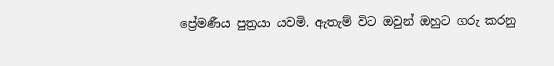ප්‍රේමණීය පුත්‍රයා යවමි. ඇතැම් විට ඔවුන් ඔහුට ගරු කරනු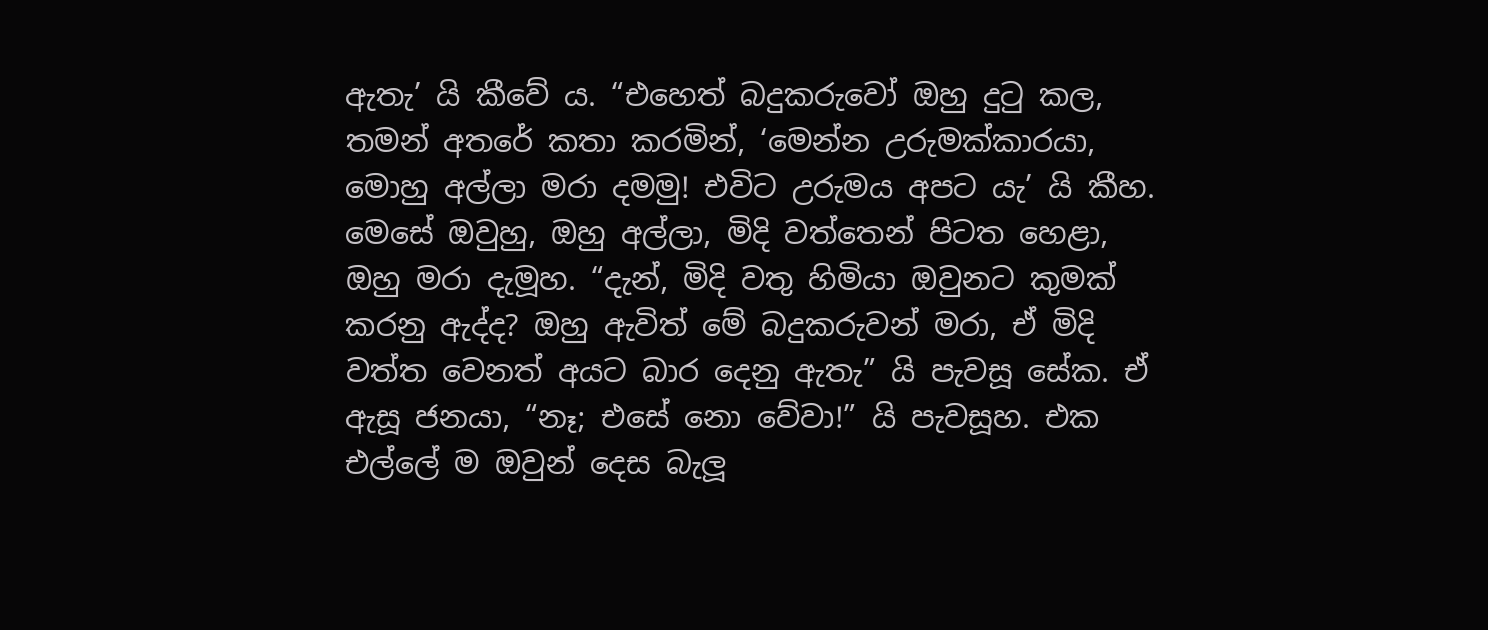ඇතැ’ යි කීවේ ය. “එහෙත් බදුකරුවෝ ඔහු දුටු කල, තමන් අතරේ කතා කරමින්, ‘මෙන්න උරුමක්කාරයා, මොහු අල්ලා මරා දමමු! එවිට උරුමය අපට යැ’ යි කීහ. මෙසේ ඔවුහු, ඔහු අල්ලා, මිදි වත්තෙන් පිටත හෙළා, ඔහු මරා දැමූහ. “දැන්, මිදි වතු හිමියා ඔවුනට කුමක් කරනු ඇද්ද? ඔහු ඇවිත් මේ බදුකරුවන් මරා, ඒ මිදි වත්ත වෙනත් අයට බාර දෙනු ඇතැ” යි පැවසූ සේක. ඒ ඇසූ ජනයා, “නෑ; එසේ නො වේවා!” යි පැවසූහ. එක එල්ලේ ම ඔවුන් දෙස බැලූ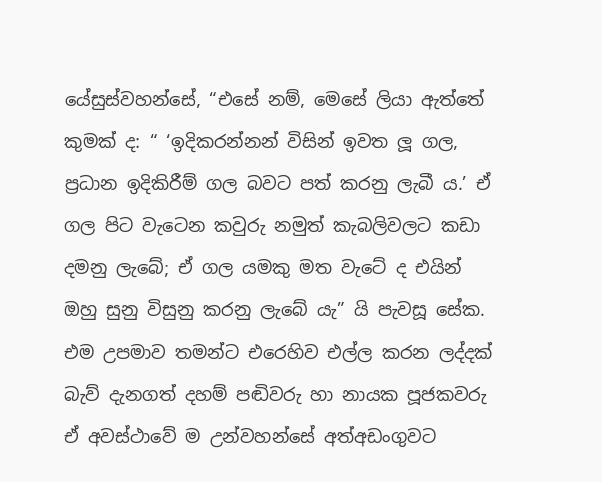යේසුස්වහන්සේ, “එසේ නම්, මෙසේ ලියා ඇත්තේ කුමක් ද: “ ‘ඉදිකරන්නන් විසින් ඉවත ලූ ගල, ප්‍රධාන ඉදිකිරීම් ගල බවට පත් කරනු ලැබී ය.’ ඒ ගල පිට වැටෙන කවුරු නමුත් කැබලිවලට කඩා දමනු ලැබේ; ඒ ගල යමකු මත වැටේ ද එයින් ඔහු සුනු විසුනු කරනු ලැබේ යැ” යි පැවසූ සේක. එම උපමාව තමන්ට එරෙහිව එල්ල කරන ලද්දක් බැව් දැනගත් දහම් පඬිවරු හා නායක පූජකවරු ඒ අවස්ථාවේ ම උන්වහන්සේ අත්අඩංගුවට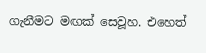ගැනීමට මඟක් සෙවූහ. එහෙත්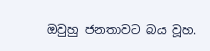ඔවුහු ජනතාවට බය වූහ.